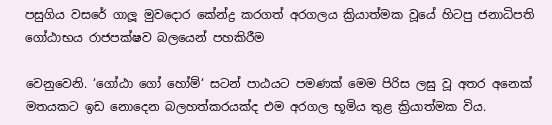පසුගිය වසරේ ගාලූ‍ මුවදොර කේන්ද්‍ර කරගත් අරගලය ක්‍රියාත්මක වූයේ හිටපු ජනාධිපති ගෝඨාභය රාජපක්ෂව බලයෙන් පහකිරීම

වෙනුවෙනි. ‘ගෝඨා ගෝ හෝම්‘ සටන් පාඨයට පමණක් මෙම පිරිස ලඝු වූ අතර අනෙක් මතයකට ඉඩ නොදෙන බලහත්කරයක්ද එම අරගල භූමිය තුළ ක්‍රියාත්මක විය.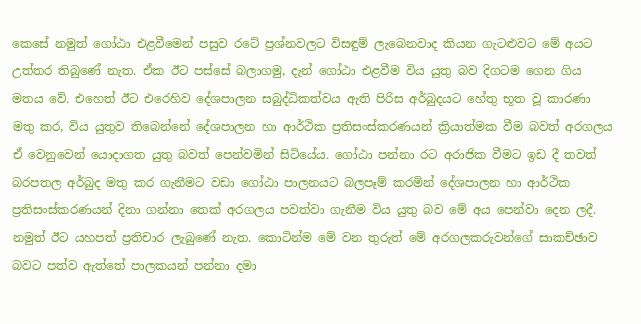කෙසේ නමුත් ගෝඨා එළවීමෙන් පසුව රටේ ප්‍රශ්නවලට විසඳුම් ලැබෙනවාද කියන ගැටළුවට මේ අයට උත්තර තිබුණේ නැත. ඒක ඊට පස්සේ බලාගමු, දැන් ගෝඨා එළවීම විය යුතු බව දිගටම ගෙන ගිය මතය වේ. එහෙත් ඊට එරෙහිව දේශපාලන සබුද්ධිකත්වය ඇති පිරිස අර්බුදයට හේතු භූත වූ කාරණා මතු කර, විය යුතුව තිබෙන්නේ දේශපාලන හා ආර්ථික ප්‍රතිසංස්කරණයන් ක්‍රියාත්මක වීම බවත් අරගලය ඒ වෙනුවෙන් යොදාගත යුතු බවත් පෙන්වමින් සිටියේය. ගෝඨා පන්නා රට අරාජික වීමට ඉඩ දී තවත් බරපතල අර්බුද මතු කර ගැනීමට වඩා ගෝඨා පාලනයට බලපෑම් කරමින් දේශපාලන හා ආර්ථික ප්‍රතිසංස්කරණයන් දිනා ගන්නා තෙක් අරගලය පවත්වා ගැනීම විය යුතු බව මේ අය පෙන්වා දෙන ලදී. නමුත් ඊට යහපත් ප්‍රතිචාර ලැබුණේ නැත. කොටින්ම මේ වන තුරුත් මේ අරගලකරුවන්ගේ සාකච්ඡාව බවට පත්ව ඇත්තේ පාලකයන් පන්නා දමා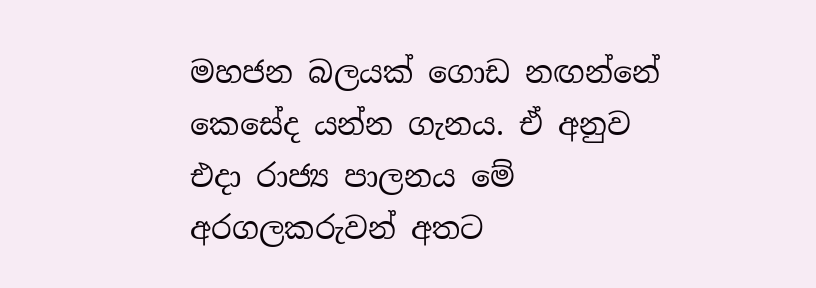මහජන බලයක් ගොඩ නඟන්නේ කෙසේද යන්න ගැනය. ඒ අනුව එදා රාජ්‍ය පාලනය මේ අරගලකරුවන් අතට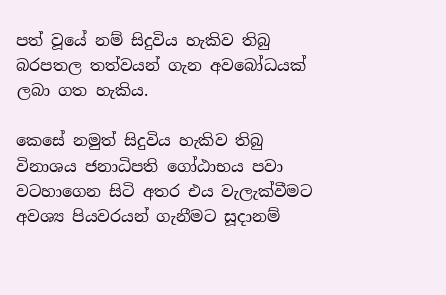පත් වූයේ නම් සිදුවිය හැකිව තිබු බරපතල තත්වයන් ගැන අවබෝධයක් ලබා ගත හැකිය.

කෙසේ නමුත් සිදුවිය හැකිව තිබු විනාශය ජනාධිපති ගෝඨාභය පවා වටහාගෙන සිටි අතර එය වැලැක්වීමට අවශ්‍ය පියවරයන් ගැනීමට සූදානම්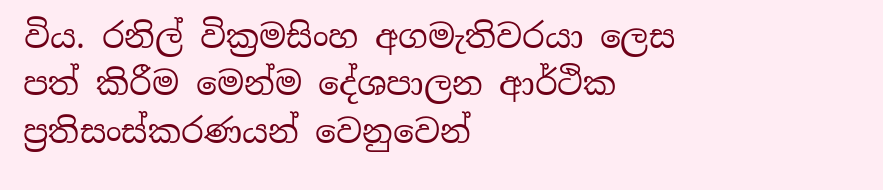විය. රනිල් වික්‍රමසිංහ අගමැතිවරයා ලෙස පත් කිරීම මෙන්ම දේශපාලන ආර්ථික ප්‍රතිසංස්කරණයන් වෙනුවෙන්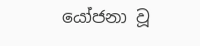යෝජනා වූ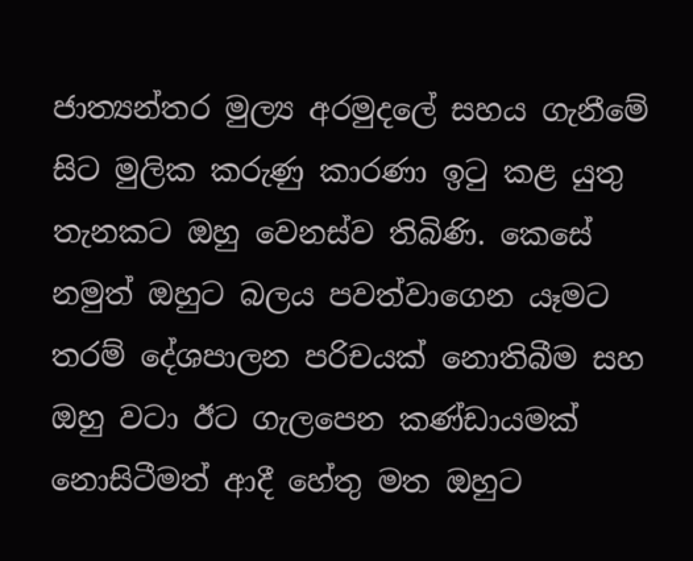ජාත්‍යන්තර මුල්‍ය අරමුදලේ සහය ගැනීමේ සිට මුලික කරුණු කාරණා ඉ‍ටු කළ යුතු තැනකට ඔහු වෙනස්ව තිබිණි. කෙසේ නමුත් ඔහුට බලය පවත්වාගෙන යෑමට තරම් දේශපාලන පරිචයක් නොතිබීම සහ ඔහු වටා ඊට ගැලපෙන කණ්ඩායමක් නොසිටීමත් ආදී හේතු මත ඔහුට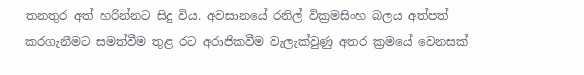තනතුර අත් හරින්නට සිදු විය. අවසානයේ රනිල් වික්‍රමසිංහ බලය අත්පත් කරගැනීමට සමත්වීම තුළ රට අරාජිකවීම වැලැක්වුණු අතර ක්‍රමයේ වෙනසක්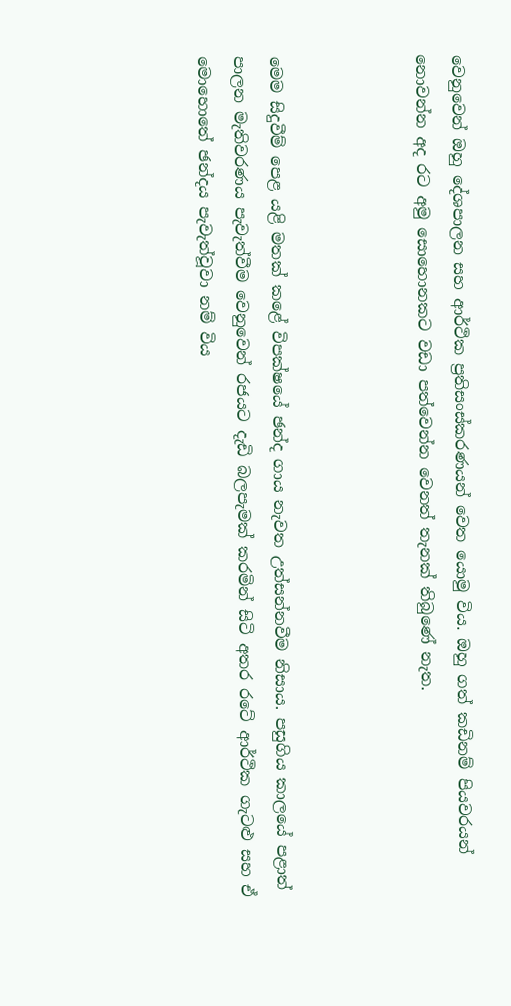වෙනුවෙන් ඔහු දේශපාලන සහ ආර්ථික ප්‍රතිසංස්කරණයන් වෙත යොමු විය. ඔහු ගත් කඩිනම් පියවරයන් නොවන්න අද රට අමු සොහොනකට වඩා පත්වෙන්න වෙනත් තැනක් තිබුණේ නැත.



මෙම සිදුවීම් පෙළ යළි මතක් කළේ විපක්ෂයේ ඡන්ද ගාය නැවත උත්සන්නවීම නිසාය. පසුගිය කාලයේ පළාත් පාලන මැතිවරණය පැවැත්වීම වෙනුවෙන් රජයට දැඩි බලපැමක් කරමින් සිටි අතර රටේ ආර්ථික ගැටළු සහ ඒ මොහොතේ ඡන්දය පැවැත්වූවා නම් විය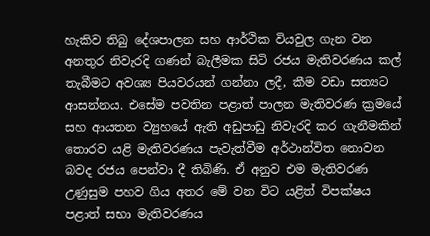හැකිව තිබු දේශපාලන සහ ආර්ථික වියවුල ගැන වන අනතුර නිවැරදි ගණන් බැලීමක සිටි රජය මැතිවරණය කල් තැබීමට අවශ්‍ය පියවරයන් ගන්නා ලදී, කීම වඩා සත්‍යට ආසන්නය. එසේම පවතින පළාත් පාලන මැතිවරණ ක්‍රමයේ සහ ආයතන ව්‍යුහයේ ඇති අඩුපාඩු නිවැරදි කර ගැනීමකින් තොරව යළි මැතිවරණය පැවැත්වීම අර්ථාන්විත නොවන බවද රජය පෙන්වා දී තිබිණි. ඒ අනුව එම මැතිවරණ උණුසුම පහව ගිය අතර මේ වන විට යළිත් විපක්ෂය පළාත් සභා මැතිවරණය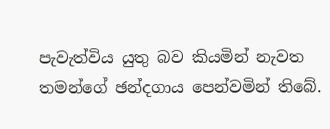පැවැත්විය යුතු බව කියමින් නැවත තමන්ගේ ඡන්දගාය පෙන්වමින් තිබේ.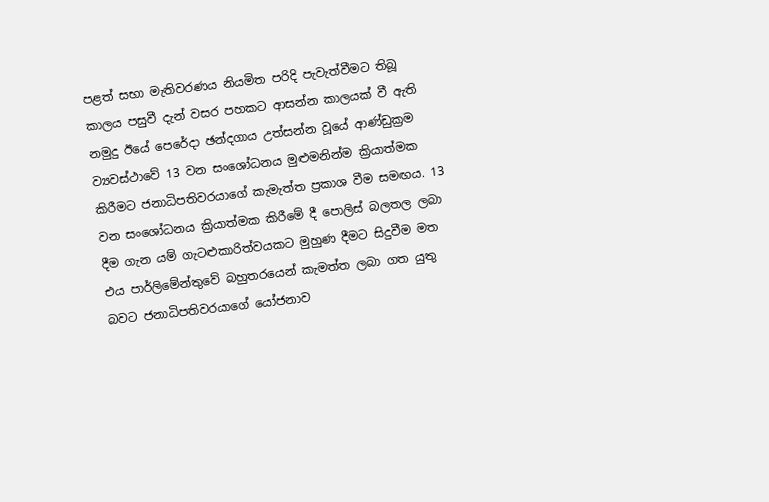පළත් සභා මැතිවරණය නියමිත පරිදි පැවැත්වීමට තිබූ කාලය පසුවී දැන් වසර පහකට ආසන්න කාලයක් වී ඇති නමුදු ඊයේ පෙරේදා ඡන්දගාය උත්සන්න වූයේ ආණ්ඩුක්‍රම ව්‍යවස්ථාවේ 13 වන සංශෝධනය මුළුමනින්ම ක්‍රියාත්මක කිරීමට ජනාධිපතිවරයාගේ කැමැත්ත ප්‍රකාශ වීම සමඟය. 13 වන සංශෝධනය ක්‍රියාත්මක කිරීමේ දී පොලිස් බලතල ලබා දීම ගැන යම් ගැටළුකාරිත්වයකට මුහුණ දීමට සිදුවීම මත එය පාර්ලිමේන්තුවේ බහුතරයෙන් කැමත්ත ලබා ගත යුතු බවට ජනාධිපතිවරයාගේ යෝජනාව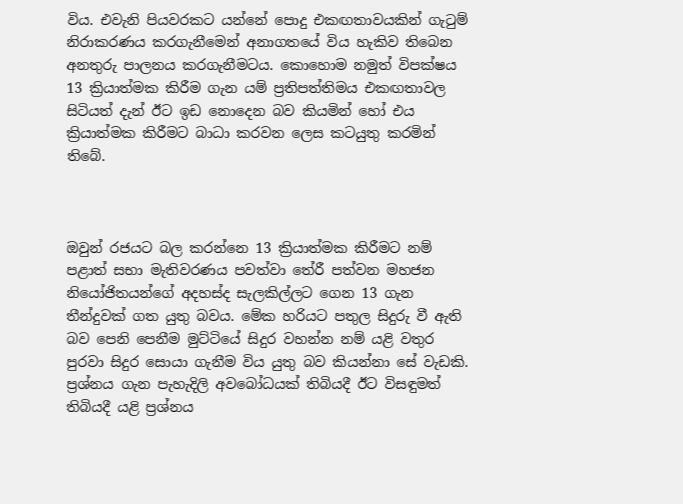විය. එවැනි පියවරකට යන්නේ පොදු එකඟතාවයකින් ගැ‍ටුම් නිරාකරණය කරගැනීමෙන් අනාගතයේ විය හැකිව තිබෙන අනතුරු පාලනය කරගැනීමටය. කොහොම නමුත් විපක්ෂය 13 ක්‍රියාත්මක කිරීම ගැන යම් ප්‍රතිපත්තිමය එකඟතාවල සිටියත් දැන් ඊට ඉඩ නොදෙන බව කියමින් හෝ එය ක්‍රියාත්මක කිරීමට බාධා කරවන ලෙස කටයුතු කරමින් තිබේ.



ඔවුන් රජයට බල කරන්නෙ 13 ක්‍රියාත්මක කිරීමට නම් පළාත් සභා මැතිවරණය පවත්වා තේරී පත්වන මහජන නියෝජිතයන්ගේ අදහස්ද සැලකිල්ලට ගෙන 13 ගැන තීන්දුවක් ගත යුතු බවය. මේක හරියට පතුල සිදුරු වී ඇති බව පෙනි පෙනීම මුට්ටියේ සිදුර වහන්න නම් යළි වතුර පුරවා සිදුර සොයා ගැනීම විය යුතු බව කියන්නා සේ වැඩකි. ප්‍රශ්නය ගැන පැහැදිලි අවබෝධයක් තිබියදී ඊට විසඳුමත් තිබියදී යළි ප්‍රශ්නය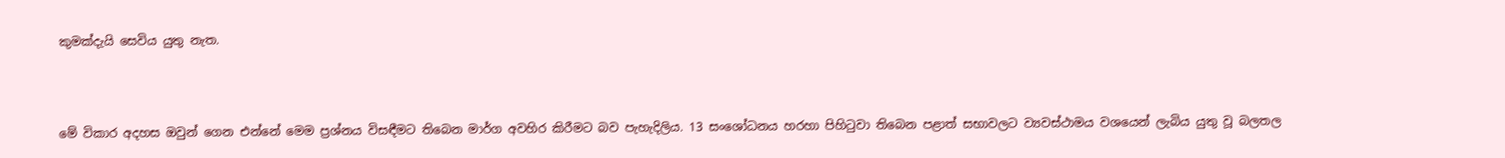කුමක්දැයි සෙවිය යුතු නැත.



මේ විකාර අදහස ඔවුන් ගෙන එන්නේ මෙම ප්‍රශ්නය විසඳීමට තිබෙන මාර්ග අවහිර කිරීමට බව පැහැදිලිය. 13 සංශෝධනය හරහා පිහි‍ටුවා තිබෙන පළාත් සභාවලට ව්‍යවස්ථාමය වශයෙන් ලැබිය යුතු වූ බලතල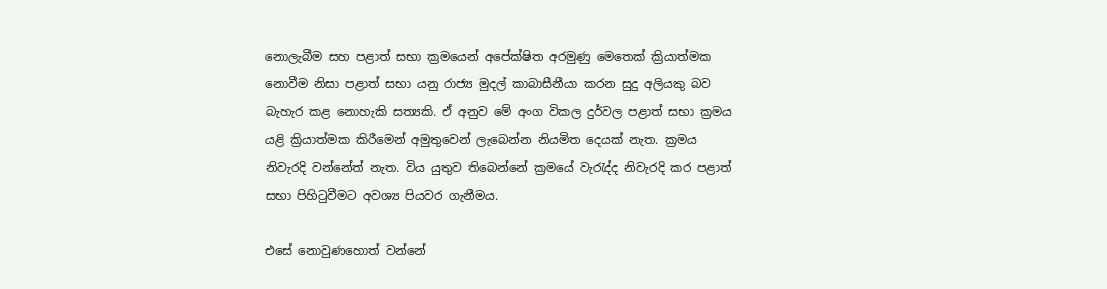නොලැබීම සහ පළාත් සභා ක්‍රමයෙන් අපේක්ෂිත අරමුණු මෙතෙක් ක්‍රියාත්මක නොවීම නිසා පළාත් සභා යනු රාජ්‍ය මුදල් කාබාසීනීයා කරන සුදු අලියකු බව බැහැර කළ නොහැකි සත්‍යකි. ඒ අනුව මේ අංග විකල දුර්වල පළාත් සභා ක්‍රමය යළි ක්‍රියාත්මක කිරීමෙන් අමුතුවෙන් ලැබෙන්න නියමිත දෙයක් නැත. ක්‍රමය නිවැරදි වන්නේත් නැත. විය යුතුව තිබෙන්නේ ක්‍රමයේ වැරැද්ද නිවැරදි කර පළාත් සභා පිහි‍ටුවීමට අවශ්‍ය පියවර ගැනීමය.

එසේ නොවුණහොත් වන්නේ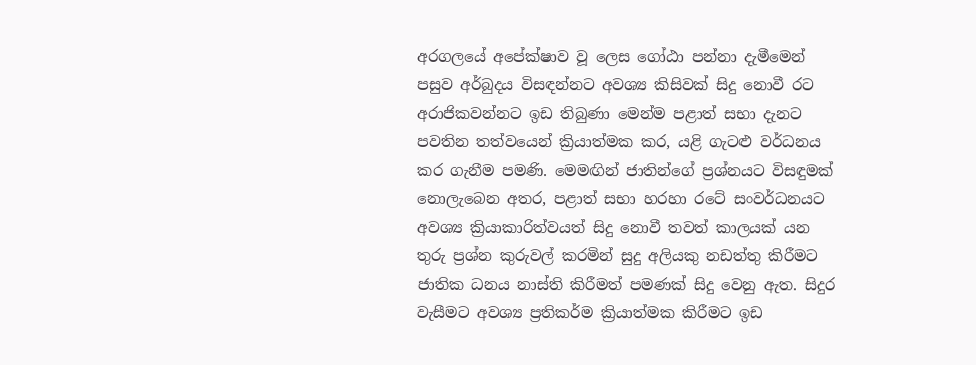අරගලයේ අපේක්ෂාව වූ ලෙස ගෝඨා පන්නා දැමීමෙන් පසුව අර්බුදය විසඳන්නට අවශ්‍ය කිසිවක් සිදු නොවී රට අරාජිකවන්නට ඉඩ තිබුණා මෙන්ම පළාත් සභා දැනට පවතින තත්වයෙන් ක්‍රියාත්මක කර, යළි ගැටළු වර්ධනය කර ගැනීම පමණි. මෙමඟින් ජාතින්ගේ ප්‍රශ්නයට විසඳුමක් නොලැබෙන අතර, පළාත් සභා හරහා රටේ සංවර්ධනයට අවශ්‍ය ක්‍රියාකාරිත්වයත් සිදු නොවී තවත් කාලයක් යන තුරු ප්‍රශ්න කුරුවල් කරමින් සුදු අලියකු නඩත්තු කිරීමට ජාතික ධනය නාස්ති කිරීමත් පමණක් සිදු වෙනු ඇත. සිදුර වැසීමට අවශ්‍ය ප්‍රතිකර්ම ක්‍රියාත්මක කිරීමට ඉඩ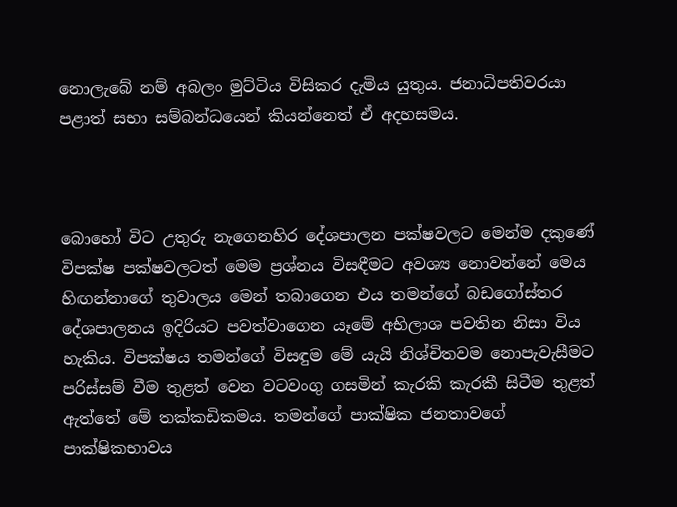නොලැබේ නම් අබලං මුට්ටිය විසිකර දැමිය යුතුය. ජනාධිපතිවරයා පළාත් සභා සම්බන්ධයෙන් කියන්නෙත් ඒ අදහසමය.



බොහෝ විට උතුරු නැගෙනහිර දේශපාලන පක්ෂවලට මෙන්ම දකුණේ විපක්ෂ පක්ෂවලටත් මෙම ප්‍රශ්නය විසඳීමට අවශ්‍ය නොවන්නේ මෙය හිඟන්නාගේ තුවාලය මෙන් තබාගෙන එය තමන්ගේ බඩගෝස්තර දේශපාලනය ඉදිරියට පවත්වාගෙන යෑමේ අභිලාශ පවතින නිසා විය හැකිය. විපක්ෂය තමන්ගේ විසඳුම මේ යැයි නිශ්චිතවම නොපැවැසීමට පරිස්සම් වීම තුළත් වෙන වටවංගු ගසමින් කැරකි කැරකී සිටීම තුළත් ඇත්තේ මේ තක්කඩිකමය. තමන්ගේ පාක්ෂික ජනතාවගේ පාක්ෂිකභාවය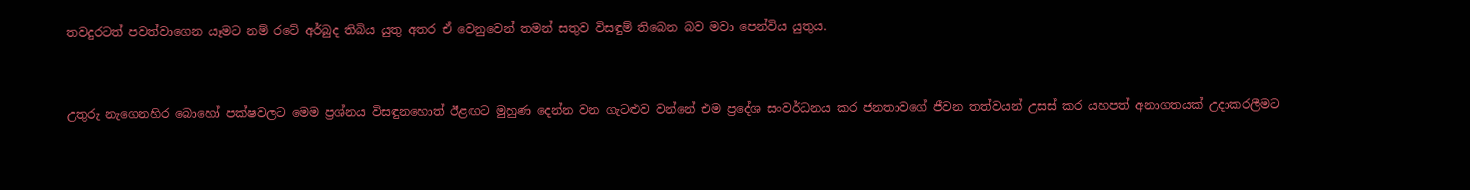තවදුරටත් පවත්වාගෙන යෑමට නම් රටේ අර්බුද තිබිය යුතු අතර ඒ වෙනුවෙන් තමන් සතුව විසඳුම් තිබෙන බව මවා පෙන්විය යුතුය.



උතුරු නැගෙනහිර බොහෝ පක්ෂවලට මෙම ප්‍රශ්නය විසඳුනහොත් ඊළඟට මුහුණ දෙන්න වන ගැටළුව වන්නේ එම ප්‍රදේශ සංවර්ධනය කර ජනතාවගේ ජීවන තත්වයන් උසස් කර යහපත් අනාගතයක් උදාකරලීමට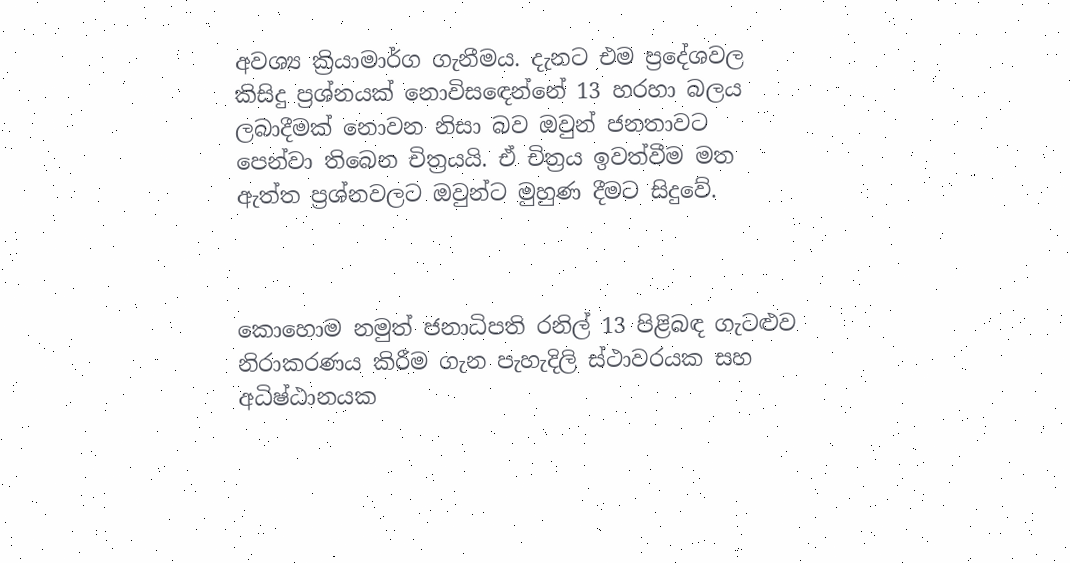අවශ්‍ය ක්‍රියාමාර්ග ගැනීමය. දැනට එම ප්‍රදේශවල කිසිදු ප්‍රශ්නයක් නොවිසඳෙන්නේ 13 හරහා බලය ලබාදීමක් නොවන නිසා බව ඔවුන් ජනතාවට පෙන්වා තිබෙන චිත්‍රයයි. ඒ චිත්‍රය ඉවත්වීම මත ඇත්ත ප්‍රශ්නවලට ඔවුන්ට මුහුණ දීමට සිදුවේ.



කොහොම නමුත් ජනාධිපති රනිල් 13 පිළිබඳ ගැටළුව නිරාකරණය කිරීම ගැන පැහැදිලි ස්ථාවරයක සහ අධිෂ්ඨානයක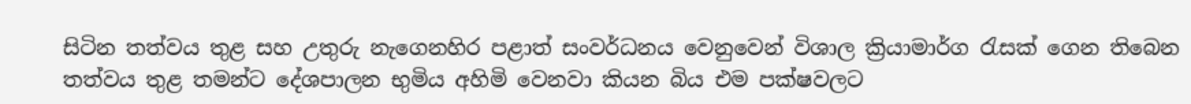සිටින තත්වය තුළ සහ උතුරු නැගෙනහිර පළාත් සංවර්ධනය වෙනුවෙන් විශාල ක්‍රියාමාර්ග රැසක් ගෙන තිබෙන තත්වය තුළ තමන්ට දේශපාලන භුමිය අහිමි වෙනවා කියන බිය එම පක්ෂවලට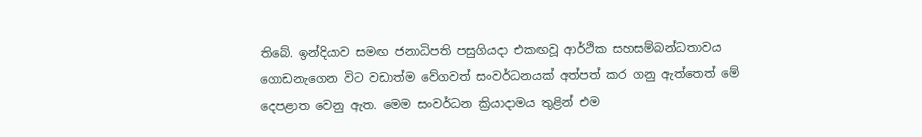තිබේ. ඉන්දියාව සමඟ ජනාධිපති පසුගියදා එකඟවූ ආර්ථික සහසම්බන්ධතාවය ගොඩනැගෙන විට වඩාත්ම වේගවත් සංවර්ධනයක් අත්පත් කර ගනු ඇත්තෙත් මේ දෙපළාත වෙනු ඇත. මෙම සංවර්ධන ක්‍රියාදාමය තුළින් එම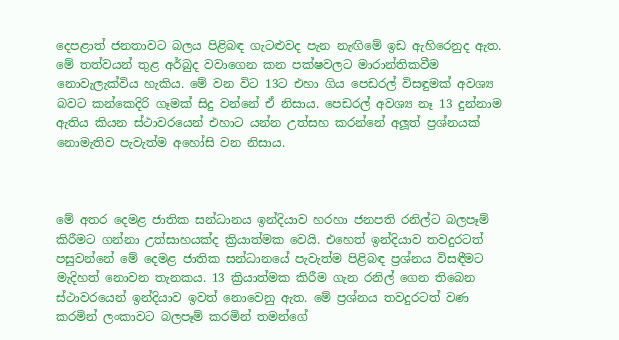දෙපළාත් ජනතාවට බලය පිළිබඳ ගැටළුවද පැන නැඟිමේ ඉඩ ඇහිරෙනුද ඇත. මේ තත්වයන් තුළ අර්බුද වවාගෙන කන පක්ෂවලට මාරාන්තිකවීම නොවැලැක්විය හැකිය. මේ වන විට 13ට එහා ගිය පෙඩරල් විසඳුමක් අවශ්‍ය බවට කන්කෙදිරි ගෑමක් සිදු වන්නේ ඒ නිසාය. පෙඩරල් අවශ්‍ය නෑ 13 දුන්නාම ඇතිය කියන ස්ථාවරයෙන් එහාට යන්න උත්සහ කරන්නේ අලූ‍ත් ප්‍රශ්නයක් නොමැතිව පැවැත්ම අහෝසි වන නිසාය.



මේ අතර දෙමළ ජාතික සන්ධානය ඉන්දියාව හරහා ජනපති රනිල්ට බලපෑම් කිරීමට ගන්නා උත්සාහයක්ද ක්‍රියාත්මක වෙයි. එහෙත් ඉන්දියාව තවදුරටත් පසුවන්නේ මේ දෙමළ ජාතික සන්ධානයේ පැවැත්ම පිළිබඳ ප්‍රශ්නය විසඳීමට මැදිහත් නොවන තැනකය. 13 ක්‍රියාත්මක කිරීම ගැන රනිල් ගෙන තිබෙන ස්ථාවරයෙන් ඉන්දියාව ඉවත් නොවෙනු ඇත. මේ ප්‍රශ්නය තවදුරටත් වණ කරමින් ලංකාවට බලපෑම් කරමින් තමන්ගේ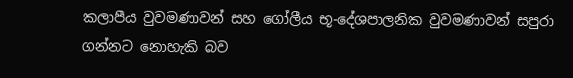කලාපීය වුවමණාවන් සහ ගෝලීය භූ-දේශපාලනික වුවමණාවන් සපුරා ගන්නට නොහැකි බව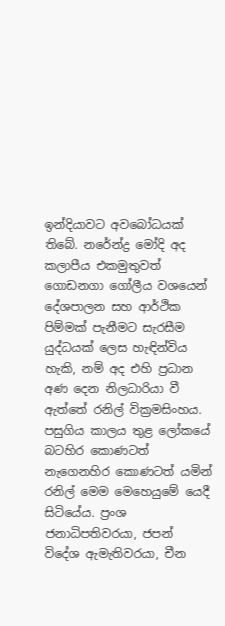ඉන්දියාවට අවබෝධයක් තිබේ. නරේන්ද්‍ර මෝදි අද කලාපීය එකමුතුවත් ගොඩනගා ගෝලීය වශයෙන් දේශපාලන සහ ආර්ථික පිම්මක් පැනීමට සැරසීම යුද්ධයක් ලෙස හැඳින්විය හැකි, නම් අද එහි ප්‍රධාන අණ දෙන නිලධාරියා වී ඇත්තේ රනිල් වික්‍රමසිංහය. පසුගිය කාලය තුළ ලෝකයේ බටහිර කොණටත් නැගෙනහිර කොණටත් යමින් රනිල් මෙම මෙහෙයුමේ යෙදී සිටියේය. ප්‍රංශ ජනාධිපතිවරයා, ජපන් විදේශ ඇමැතිවරයා, චීන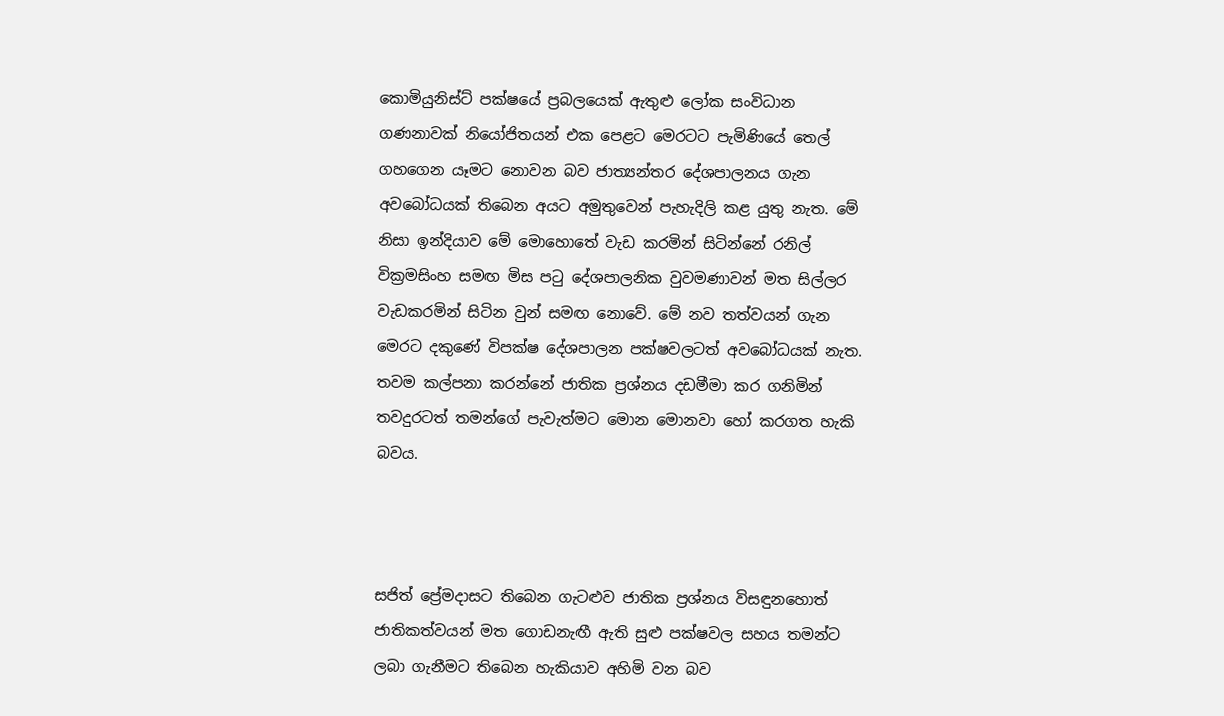කොමියුනිස්ට් පක්ෂයේ ප්‍රබලයෙක් ඇතුළු ලෝක සංවිධාන ගණනාවක් නියෝජිතයන් එක පෙළට මෙරටට පැමිණියේ තෙල් ගහගෙන යෑමට නොවන බව ජාත්‍යන්තර දේශපාලනය ගැන අවබෝධයක් තිබෙන අයට අමුතුවෙන් පැහැදිලි කළ යුතු නැත. මේ නිසා ඉන්දියාව මේ මොහොතේ වැඩ කරමින් සිටින්නේ රනිල් වික්‍රමසිංහ සමඟ මිස පටු දේශපාලනික වුවමණාවන් මත සිල්ලර වැඩකරමින් සිටින වුන් සමඟ නොවේ. මේ නව තත්වයන් ගැන මෙරට දකුණේ විපක්ෂ දේශපාලන පක්ෂවලටත් අවබෝධයක් නැත. තවම කල්පනා කරන්නේ ජාතික ප්‍රශ්නය දඩමීමා කර ගනිමින් තවදුරටත් තමන්ගේ පැවැත්මට මොන මොනවා හෝ කරගත හැකි බවය.



සජිත් ප්‍රේමදාසට තිබෙන ගැටළුව ජාතික ප්‍රශ්නය විසඳුනහොත් ජාතිකත්වයන් මත ගොඩනැඟී ඇති සුළු පක්ෂවල සහය තමන්ට ලබා ගැනීමට තිබෙන හැකියාව අහිමි වන බව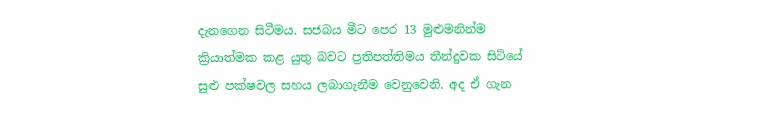දැනගෙන සිටීමය. සජබය මීට පෙර 13 මුළුමනින්ම ක්‍රියාත්මක කළ යුතු බවට ප්‍රතිපත්තිමය තීන්දුවක සිටියේ සුළු පක්ෂවල සහය ලබාගැනීම වෙනුවෙනි. අද ඒ ගැන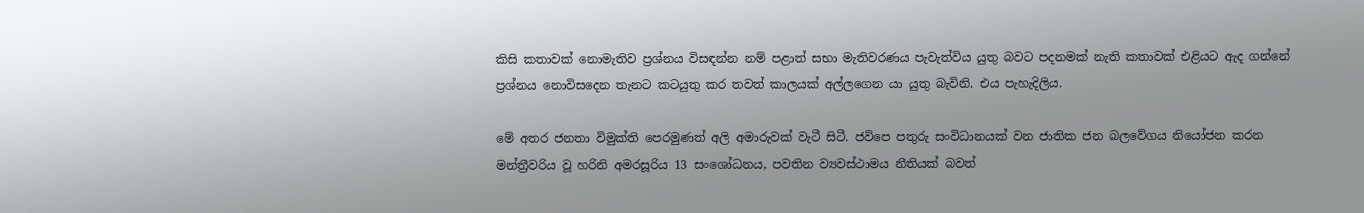කිසි කතාවක් නොමැතිව ප්‍රශ්නය විසඳන්න නම් පළාත් සභා මැතිවරණය පැවැත්විය යුතු බවට පදනමක් නැති කතාවක් එළියට ඇද ගන්නේ ප්‍රශ්නය නොවිසදෙන තැනට කටයුතු කර තවත් කාලයක් අල්ලගෙන යා යුතු බැවිනි. එය පැහැදිලිය.

මේ අතර ජනතා විමුක්ති පෙරමුණත් අලි අමාරුවක් වැටී සිටී. ජවිපෙ පතුරු සංවිධානයක් වන ජාතික ජන බලවේගය නියෝජන කරන මන්ත්‍රීවරිය වූ හරිනි අමරසූරිය 13 සංශෝධනය, පවතින ව්‍යවස්ථාමය නීතියක් බවත්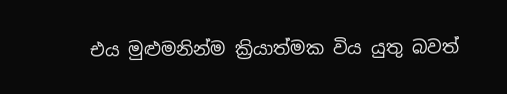එය මුළුමනින්ම ක්‍රියාත්මක විය යුතු බවත්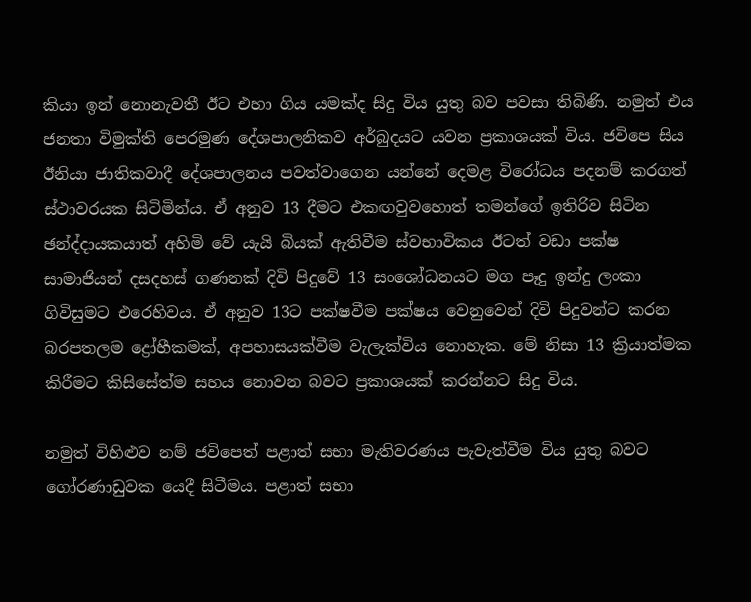කියා ඉන් නොනැවතී ඊට එහා ගිය යමක්ද සිදු විය යුතු බව පවසා තිබිණි. නමුත් එය ජනතා විමුක්ති පෙරමුණ දේශපාලනිකව අර්බුදයට යවන ප්‍රකාශයක් විය. ජවිපෙ සිය ඊනියා ජාතිකවාදී දේශපාලනය පවත්වාගෙන යන්නේ දෙමළ විරෝධය පදනම් කරගත් ස්ථාවරයක සිටිමින්ය. ඒ අනුව 13 දීමට එකඟවුවහොත් තමන්ගේ ඉතිරිව සිටින ඡන්ද්දායකයාත් අහිමි වේ යැයි බියක් ඇතිවීම ස්වභාවිකය ඊටත් වඩා පක්ෂ සාමාජියන් දසදහස් ගණනක් දිවි පිදුවේ 13 සංශෝධනයට මග පෑදු ඉන්දු ලංකා ගිවිසුමට එරෙහිවය. ඒ අනුව 13ට පක්ෂවීම පක්ෂය වෙනුවෙන් දිවි පිදුවන්ට කරන බරපතලම ද්‍රෝහීකමක්, අපහාසයක්වීම වැලැක්විය නොහැක. මේ නිසා 13 ක්‍රියාත්මක කිරීමට කිසිසේත්ම සහය නොවන බවට ප්‍රකාශයක් කරන්නට සිදු විය.

නමුත් විහිළුව නම් ජවිපෙත් පළාත් සභා මැතිවරණය පැවැත්වීම විය යුතු බවට ගෝරණාඩුවක යෙදී සිටීමය. පළාත් සභා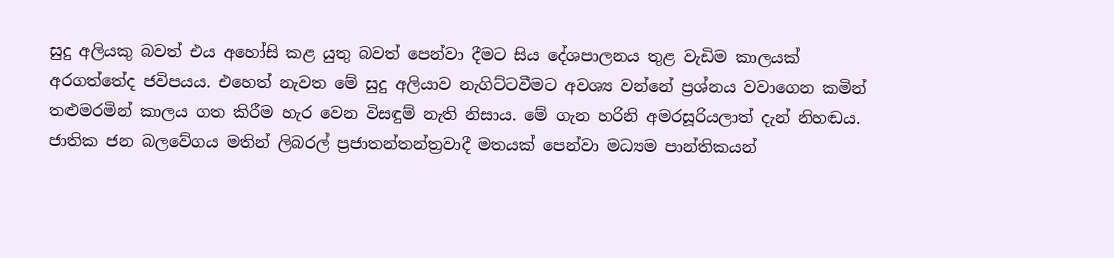සුදු අලියකු බවත් එය අහෝසි කළ යුතු බවත් පෙන්වා දීමට සිය දේශපාලනය තුළ වැඩිම කාලයක් අරගත්තේද ජවිපයය. එහෙත් නැවත මේ සුදු අලියාව නැගිට්ටවීමට අවශ්‍ය වන්නේ ප්‍රශ්නය වවාගෙන කමින් තළුමරමින් කාලය ගත කිරීම හැර වෙන විසඳුම් නැති නිසාය. මේ ගැන හරිනි අමරසූරියලාත් දැන් නිහඬය. ජාතික ජන බලවේගය මතින් ලිබරල් ප්‍රජාතන්තන්ත්‍රවාදී මතයක් පෙන්වා මධ්‍යම පාන්තිකයන්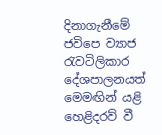දිනාගැනීමේ ජවිපෙ ව්‍යාජ රැවටිලිකාර දේශපාලනයත් මෙමඟින් යළි හෙළිදරව් වී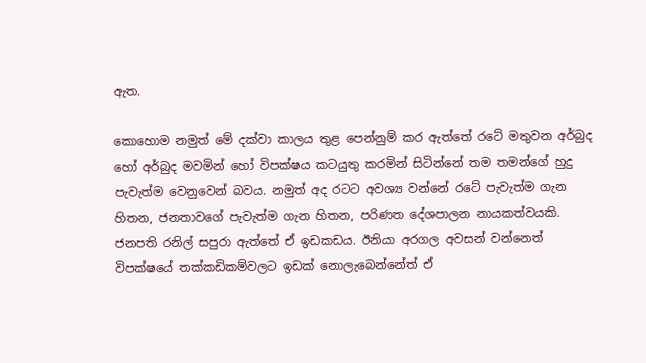ඇත.

කොහොම නමුත් මේ දක්වා කාලය තුළ පෙන්නුම් කර ඇත්තේ රටේ මතුවන අර්බුද හෝ අර්බුද මවමින් හෝ විපක්ෂය කටයුතු කරමින් සිටින්නේ තම තමන්ගේ හුදු පැවැත්ම වෙනුවෙන් බවය. නමුත් අද රටට අවශ්‍ය වන්නේ රටේ පැවැත්ම ගැන හිතන, ජනතාවගේ පැවැත්ම ගැන හිතන, පරිණත දේශපාලන නායකත්වයකි. ජනපති රනිල් සපුරා ඇත්තේ ඒ ඉඩකඩය. ඊනියා අරගල අවසන් වන්නෙත් විපක්ෂයේ තක්කඩිකම්වලට ඉඩක් නොලැබෙන්නේත් ඒ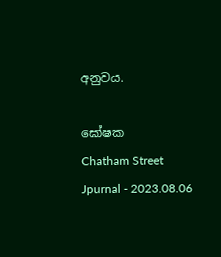අනුවය.

ඝෝෂක
Chatham Street Jpurnal - 2023.08.06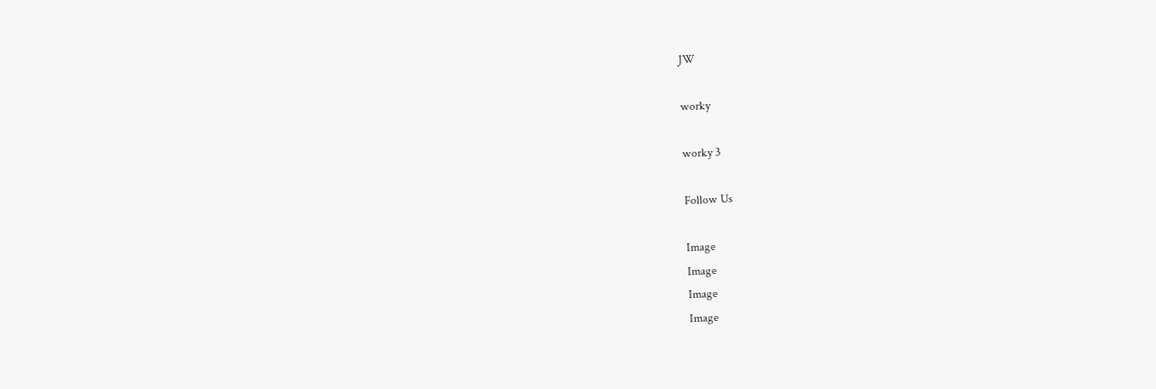JW

worky

worky 3

Follow Us

Image
Image
Image
Image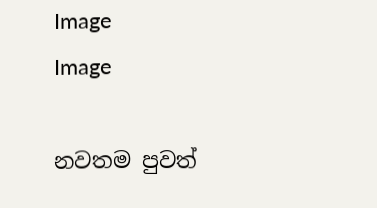Image
Image

නවතම පුවත්